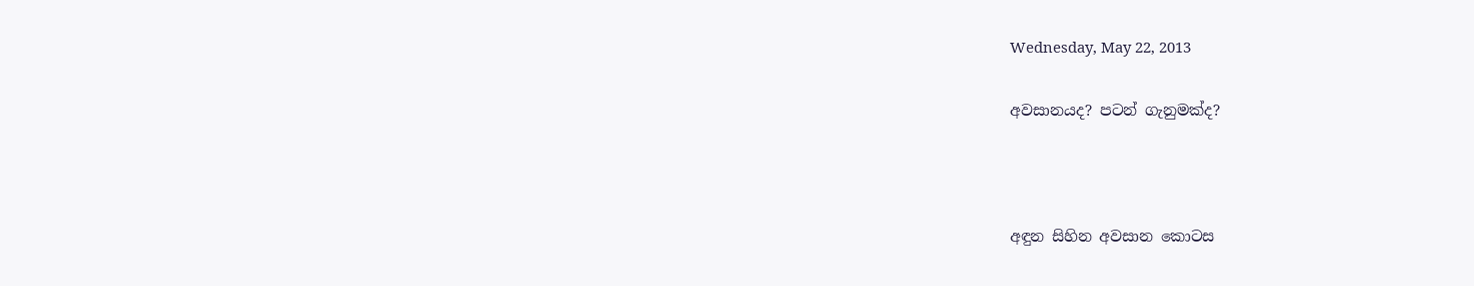Wednesday, May 22, 2013

අවසානයද? පටන් ගැනුමක්ද?



අඳුන සිහින අවසාන කොටස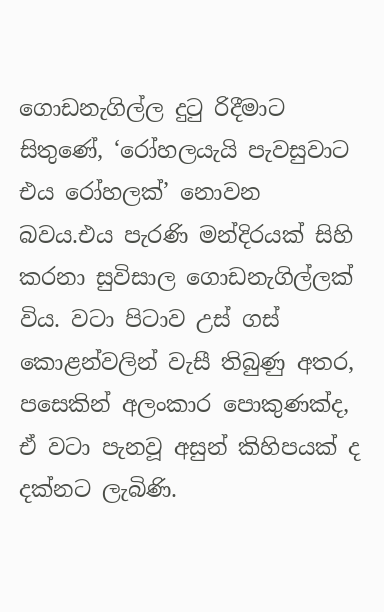ගොඩනැගිල්ල දුටු රිදීමාට සිතුණේ, ‘රෝහලයැයි පැවසුවාට එය රෝහලක්’ නොවන බවය.එය පැරණි මන්දිරයක් සිහි කරනා සුවිසාල ගොඩනැගිල්ලක් විය. වටා පිටාව උස් ගස් කොළන්වලින් වැසී තිබුණු අතර, පසෙකින් අලංකාර පොකුණක්ද, ඒ වටා පැනවූ අසුන් කිහිපයක් ද දක්නට ලැබිණි.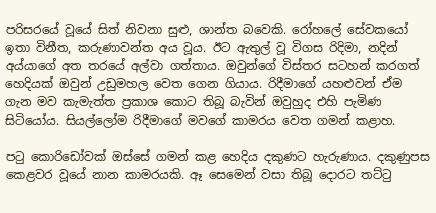පරිසරයේ වූයේ සිත් නිවනා සුළු, ශාන්ත බවෙකි. රෝහලේ සේවකයෝ ඉතා විනීත, කරුණාවන්ත අය වූය. ඊට ඇතුල් වූ විගස රිදිමා, නදින් අය්යාගේ අත තරයේ අල්වා ගත්තාය. ඔවුන්ගේ විස්තර සටහන් කරගත් හෙදියක් ඔවුන් උඩුමහල වෙත ගෙන ගියාය. රිදීමාගේ යහළුවන් ඒම ගැන මව කැමැත්ත ප්‍රකාශ කොට තිබූ බැවින් ඔවුහුද එහි පැමිණ සිටියෝය. සියල්ලෝම රිදීමාගේ මවගේ කාමරය වෙත ගමන් කළාහ.

පටු කොරිඩෝවක් ඔස්සේ ගමන් කළ හෙදිය දකුණට හැරුණාය. දකුණුපස කෙළවර වූයේ නාන කාමරයකි. ඈ සෙමෙන් වසා තිබූ දොරට තට්ටු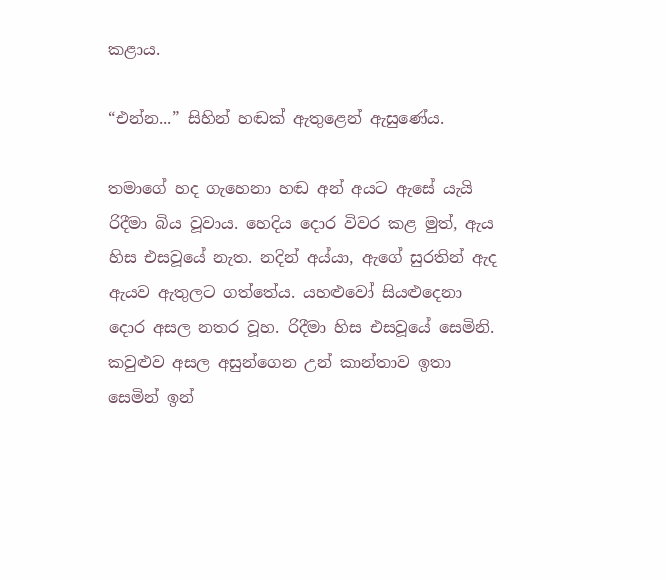කළාය.

“එන්න...” සිහින් හඬක් ඇතුළෙන් ඇසුණේය.

තමාගේ හද ගැහෙනා හඬ අන් අයට ඇසේ යැයි රිදීමා බිය වූවාය. හෙදිය දොර විවර කළ මුත්, ඇය හිස එසවූයේ නැත. නදින් අය්යා, ඇගේ සුරතින් ඇද ඇයව ඇතුලට ගත්තේය. යහළුවෝ සියළුදෙනා දොර අසල නතර වූහ. රිදීමා හිස එසවූයේ සෙමිනි. කවුළුව අසල අසුන්ගෙන උන් කාන්තාව ඉතා සෙමින් ඉන්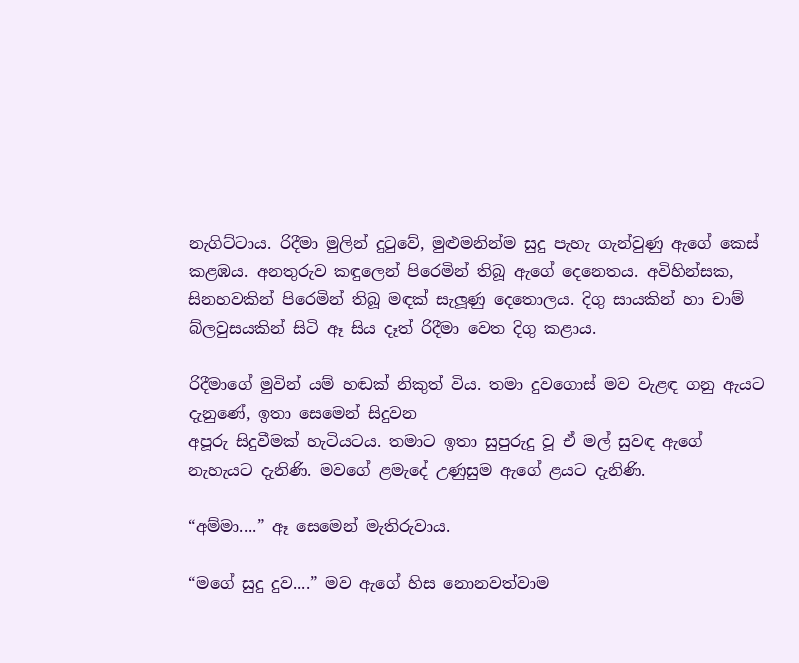නැගිට්ටාය. රිදීමා මුලින් දුටුවේ, මුළුමනින්ම සුදු පැහැ ගැන්වුණු ඇගේ කෙස් කළඹය. අනතුරුව කඳුලෙන් පිරෙමින් තිබූ ඇගේ දෙනෙතය. අවිහින්සක, සිනහවකින් පිරෙමින් තිබූ මඳක් සැලූණු දෙතොලය. දිගු සායකින් හා චාම් බ්ලවුසයකින් සිටි ඈ සිය දෑත් රිදීමා වෙත දිගු කළාය.

රිදීමාගේ මුවින් යම් හඬක් නිකුත් විය. තමා දුවගොස් මව වැළඳ ගනු ඇයට දැනුණේ, ඉතා සෙමෙන් සිදුවන
අපූරු සිදුවීමක් හැටියටය. තමාට ඉතා සුපුරුදු වූ ඒ මල් සුවඳ ඇගේ නැහැයට දැනිණි. මවගේ ළමැදේ උණුසුම ඇගේ ළයට දැනිණි.

“අම්මා....” ඈ සෙමෙන් මැතිරුවාය.

“මගේ සුදු දුව....” මව ඇගේ හිස නොනවත්වාම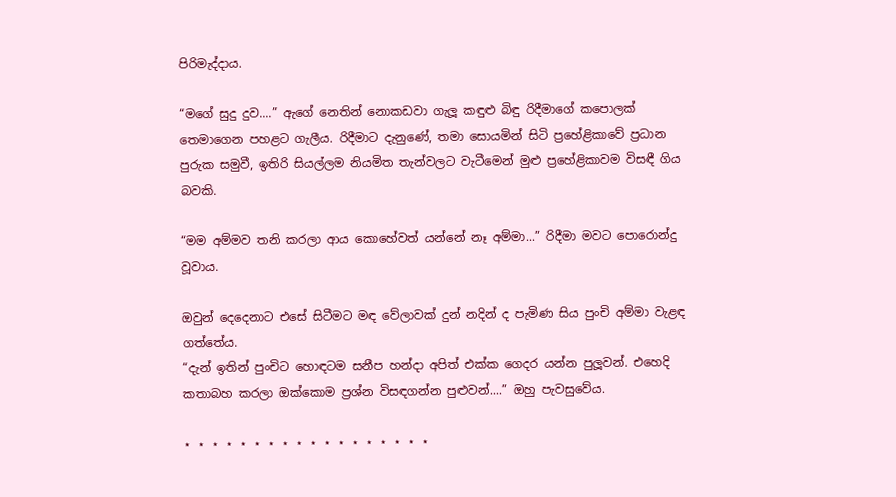පිරිමැද්දාය.

“මගේ සුදු දුව....” ඇගේ නෙතින් නොකඩවා ගැලූ කඳුළු බිඳු රිදීමාගේ කපොලක් තෙමාගෙන පහළට ගැලීය. රිදීමාට දැනුණේ, තමා සොයමින් සිටි ප්‍රහේළිකාවේ ප්‍රධාන පුරුක සමුවී, ඉතිරි සියල්ලම නියමිත තැන්වලට වැටීමෙන් මුළු ප්‍රහේළිකාවම විසඳී ගිය බවකි.

“මම අම්මව තනි කරලා ආය කොහේවත් යන්නේ නෑ අම්මා...” රිදීමා මවට පොරොන්දු වූවාය.

ඔවුන් දෙදෙනාට එසේ සිටීමට මඳ වේලාවක් දුන් නදින් ද පැමිණ සිය පුංචි අම්මා වැළඳ ගත්තේය.
“දැන් ඉතින් පුංචිට හොඳටම සනීප හන්දා අපිත් එක්ක ගෙදර යන්න පුලූවන්. එහෙදි කතාබහ කරලා ඔක්කොම ප්‍රශ්න විසඳගන්න පුළුවන්....” ඔහු පැවසුවේය.

⋆ ⋆ ⋆ ⋆ ⋆ ⋆ ⋆ ⋆ ⋆ ⋆ ⋆ ⋆ ⋆ ⋆ ⋆ ⋆ ⋆ ⋆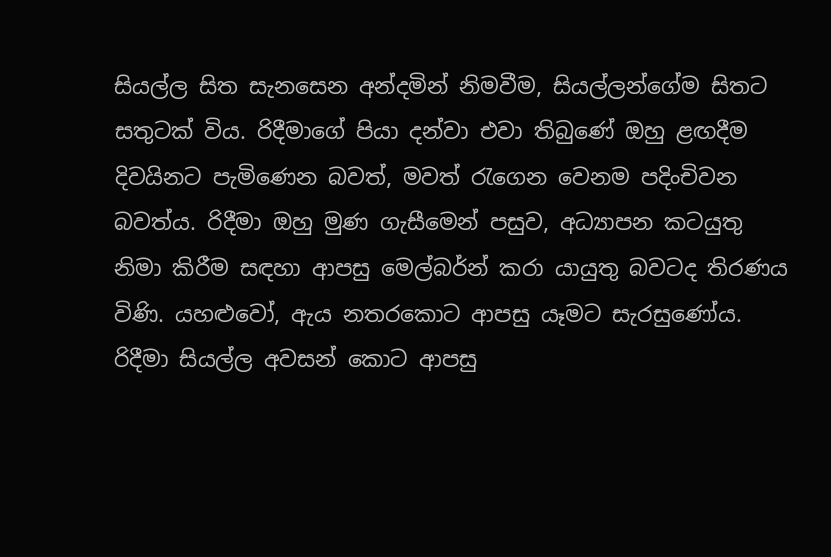සියල්ල සිත සැනසෙන අන්දමින් නිමවීම, සියල්ලන්ගේම සිතට සතුටක් විය. රිදීමාගේ පියා දන්වා එවා තිබුණේ ඔහු ළඟදීම දිවයිනට පැමිණෙන බවත්, මවත් රැගෙන වෙනම පදිංචිවන බවත්ය. රිදීමා ඔහු මුණ ගැසීමෙන් පසුව, අධ්‍යාපන කටයුතු නිමා කිරීම සඳහා ආපසු මෙල්බර්න් කරා යායුතු බවටද තිරණය විණි. යහළුවෝ, ඇය නතරකොට ආපසු යෑමට සැරසුණෝය. රිදීමා සියල්ල අවසන් කොට ආපසු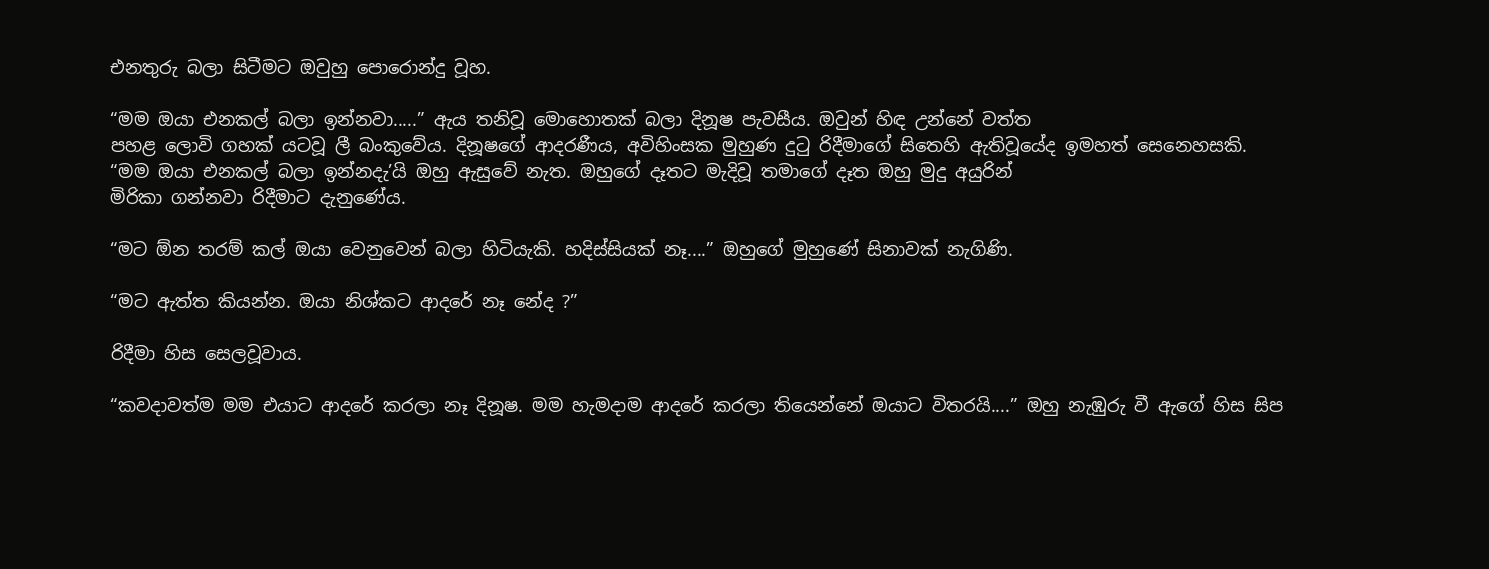එනතුරු බලා සිටීමට ඔවුහු පොරොන්දු වූහ.

“මම ඔයා එනකල් බලා ඉන්නවා.....” ඇය තනිවූ මොහොතක් බලා දිනූෂ පැවසීය. ඔවුන් හිඳ උන්නේ වත්ත
පහළ ලොවි ගහක් යටවූ ලී බංකුවේය. දිනූෂගේ ආදරණීය, අවිහිංසක මුහුණ දුටු රිදීමාගේ සිතෙහි ඇතිවූයේද ඉමහත් සෙනෙහසකි.
“මම ඔයා එනකල් බලා ඉන්නදැ’යි ඔහු ඇසුවේ නැත. ඔහුගේ දෑතට මැදිවූ තමාගේ දෑත ඔහු මුදු අයුරින්
මිරිකා ගන්නවා රිදීමාට දැනුණේය.

“මට ඕන තරම් කල් ඔයා වෙනුවෙන් බලා හිටියැකි. හදිස්සියක් නෑ....” ඔහුගේ මුහුණේ සිනාවක් නැගිණි.

“මට ඇත්ත කියන්න. ඔයා නිශ්කට ආදරේ නෑ නේද ?”

රිදීමා හිස සෙලවූවාය.

“කවදාවත්ම මම එයාට ආදරේ කරලා නෑ දිනූෂ. මම හැමදාම ආදරේ කරලා තියෙන්නේ ඔයාට විතරයි....” ඔහු නැඹුරු වී ඇගේ හිස සිප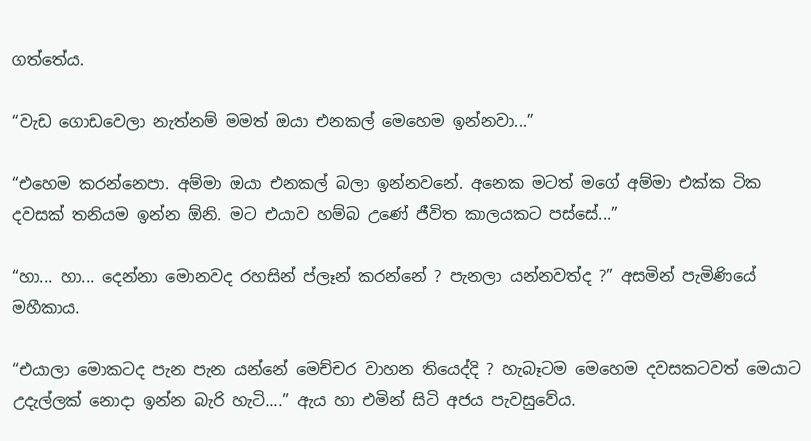ගත්තේය.

“වැඩ ගොඩවෙලා නැත්නම් මමත් ඔයා එනකල් මෙහෙම ඉන්නවා...”

“එහෙම කරන්නෙපා. අම්මා ඔයා එනකල් බලා ඉන්නවනේ. අනෙක මටත් මගේ අම්මා එක්ක ටික දවසක් තනියම ඉන්න ඕනි. මට එයාව හම්බ උණේ ජීවිත කාලයකට පස්සේ...”

“හා... හා... දෙන්නා මොනවද රහසින් ප්ලෑන් කරන්නේ ? පැනලා යන්නවත්ද ?” අසමින් පැමිණියේ මහීකාය.

“එයාලා මොකටද පැන පැන යන්නේ මෙච්චර වාහන තියෙද්දි ? හැබෑටම මෙහෙම දවසකටවත් මෙයාට උදැල්ලක් නොදා ඉන්න බැරි හැටි....” ඇය හා එමින් සිටි අජය පැවසුවේය.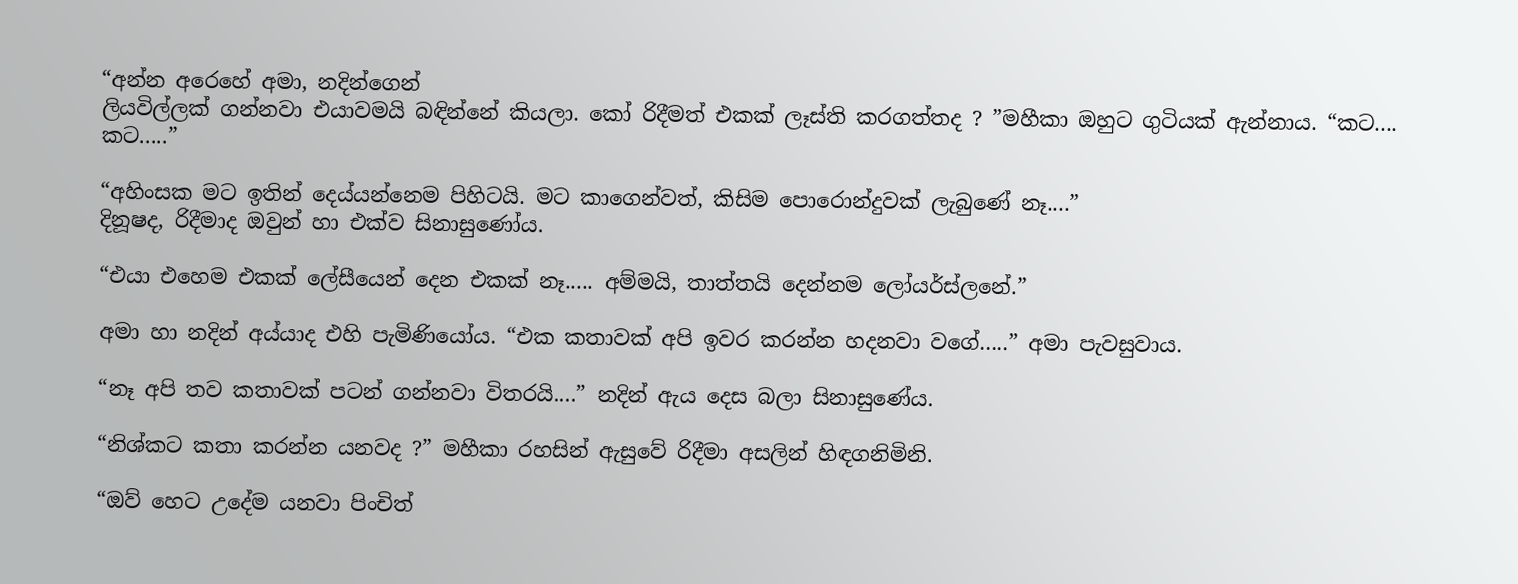“අන්න අරෙහේ අමා, නදින්ගෙන්
ලියවිල්ලක් ගන්නවා එයාවමයි බඳින්නේ කියලා. කෝ රිදීමත් එකක් ලෑස්ති කරගත්තද ? ”මහීකා ඔහුට ගුටියක් ඇන්නාය. “කට.... කට.....”

“අහිංසක මට ඉතින් දෙය්යන්නෙම පිහිටයි. මට කාගෙන්වත්, කිසිම පොරොන්දුවක් ලැබුණේ නෑ....”
දිනූෂද, රිදීමාද ඔවුන් හා එක්ව සිනාසුණෝය.

“එයා එහෙම එකක් ලේසීයෙන් දෙන එකක් නෑ..... අම්මයි, තාත්තයි දෙන්නම ලෝයර්ස්ලනේ.”

අමා හා නදින් අය්යාද එහි පැමිණියෝය. “එක කතාවක් අපි ඉවර කරන්න හදනවා වගේ.....” අමා පැවසුවාය.

“නෑ අපි තව කතාවක් පටන් ගන්නවා විතරයි....” නදින් ඇය දෙස බලා සිනාසුණේය.

“නිශ්කට කතා කරන්න යනවද ?” මහීකා රහසින් ඇසුවේ රිදීමා අසලින් හිඳගනිමිනි.

“ඔව් හෙට උදේම යනවා පිංචිත්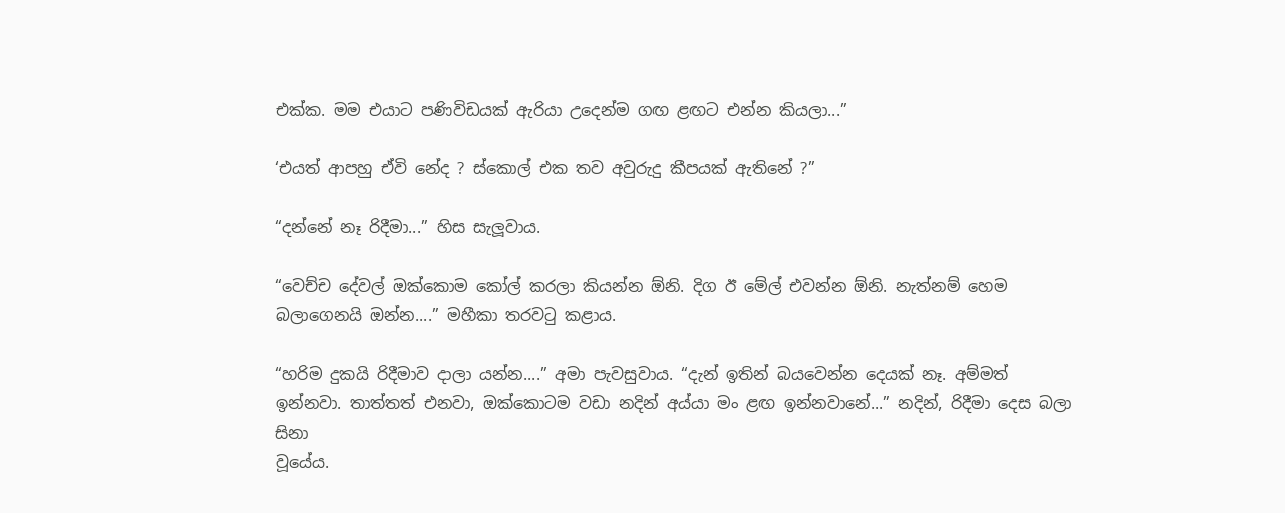එක්ක. මම එයාට පණිවිඩයක් ඇරියා උදෙන්ම ගඟ ළඟට එන්න කියලා...”

‘එයත් ආපහු ඒවි නේද ? ස්කොල් එක තව අවුරුදු කීපයක් ඇතිනේ ?”

“දන්නේ නෑ රිදීමා...” හිස සැලූවාය.

“වෙච්ච දේවල් ඔක්කොම කෝල් කරලා කියන්න ඕනි. දිග ඊ මේල් එවන්න ඕනි. නැත්නම් හෙම බලාගෙනයි ඔන්න....” මහීකා තරවටු කළාය.

“හරිම දුකයි රිදීමාව දාලා යන්න....” අමා පැවසුවාය. “දැන් ඉතින් බයවෙන්න දෙයක් නෑ. අම්මත් ඉන්නවා. තාත්තත් එනවා, ඔක්කොටම වඩා නදින් අය්යා මං ළඟ ඉන්නවානේ...” නදින්, රිදීමා දෙස බලා සිනා
වූයේය.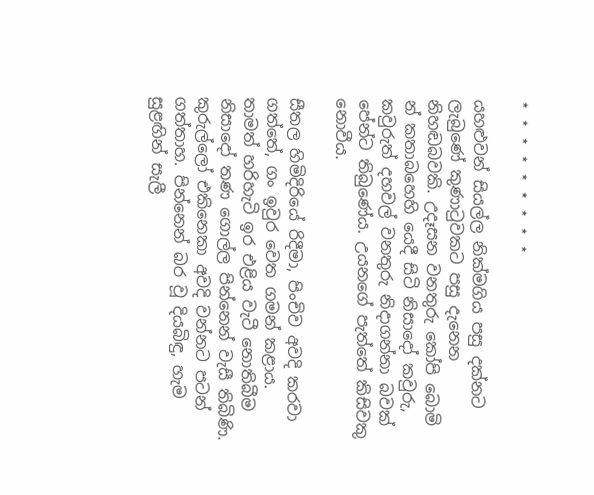⋆ ⋆ ⋆ ⋆ ⋆ ⋆ ⋆ ⋆ ⋆

යහළුවන් සියල්ල නික්මගිය පසු දක්නට ලැබුණේ කුණාටුවකට පසු දැනෙන නිහඬබවකි. උදෑසන වනතුරු කෝපි බොමි න් කතාබහෙහි යෙදී සිටි නිසාදෝ කවුරු, කවුරුත් දහවල් වනතුරු නිදාගන්නා බවක්
පේන්ට තිබුණේය. උයනගේ පැත්තේ කිසිවකු නොවීය.

සීතල හිමිදිරියේ රිදීමා, පිංචිව අවදි කරවා ගත්තේ, ගං ඉවුර වෙත ගමන් කළාය. තාමත් හරිහැටි ඉර එළිය වැටී නොතිබීම නිසාදෝ තණ ගොල්ල පින්නෙන් වැසී තිබිණි. කුරුල්ලෝ එකිනෙකා අවදි වන්නට පටන් ගත්තාහ. පින්නෙන් බර වූ දියබිඳු, හැම සුළඟින් සැලී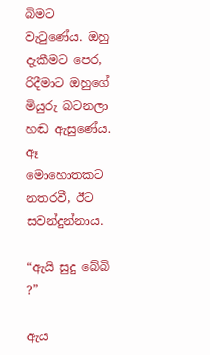බිමට වැටුණේය. ඔහු දැකීමට පෙර, රිදීමාට ඔහුගේ මියුරු බටනලා
හඬ ඇසුණේය. ඈ මොහොතකට නතරවී, ඊට සවන්දුන්නාය.

“ඇයි සුදු බේබි ?”

ඇය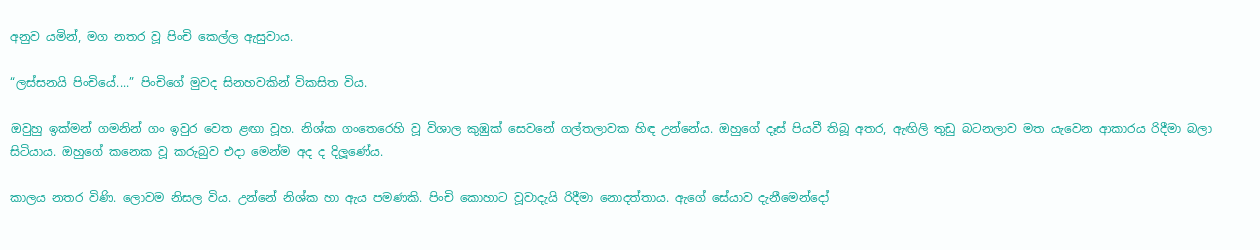අනුව යමින්, මග නතර වූ පිංචි කෙල්ල ඇසුවාය.

“ලස්සනයි පිංචියේ....” පිංචිගේ මුවද සිනහවකින් විකසිත විය.

ඔවුහු ඉක්මන් ගමනින් ගං ඉවුර වෙත ළඟා වූහ. නිශ්ක ගංතෙරෙහි වූ විශාල කුඹුක් සෙවනේ ගල්තලාවක හිඳ උන්නේය. ඔහුගේ දෑස් පියවී තිබූ අතර, ඇඟිලි තුඩු බටනලාව මත යැවෙන ආකාරය රිදීමා බලා සිටියාය. ඔහුගේ කනෙක වූ කරුබුව එදා මෙන්ම අද ද දිලූණේය.

කාලය නතර විණි. ලොවම නිසල විය. උන්නේ නිශ්ක හා ඇය පමණකි. පිංචි කොහාට වූවාදැයි රිදීමා නොදත්තාය. ඇගේ සේයාව දැනීමෙන්දෝ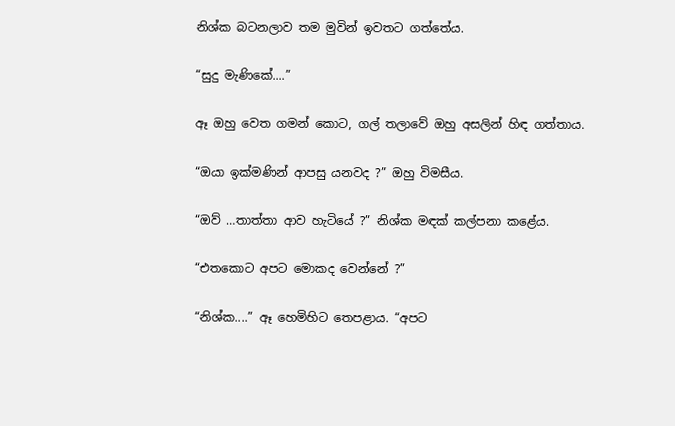නිශ්ක බටනලාව තම මුවින් ඉවතට ගත්තේය.

“සුදු මැණිකේ....”

ඈ ඔහු වෙත ගමන් කොට, ගල් තලාවේ ඔහු අසලින් හිඳ ගත්තාය.

“ඔයා ඉක්මණින් ආපසු යනවද ?” ඔහු විමසීය.

“ඔව් …තාත්තා ආව හැටියේ ?” නිශ්ක මඳක් කල්පනා කළේය.

“එතකොට අපට මොකද වෙන්නේ ?”

“නිශ්ක....” ඈ හෙමිහිට තෙපළාය. “අපට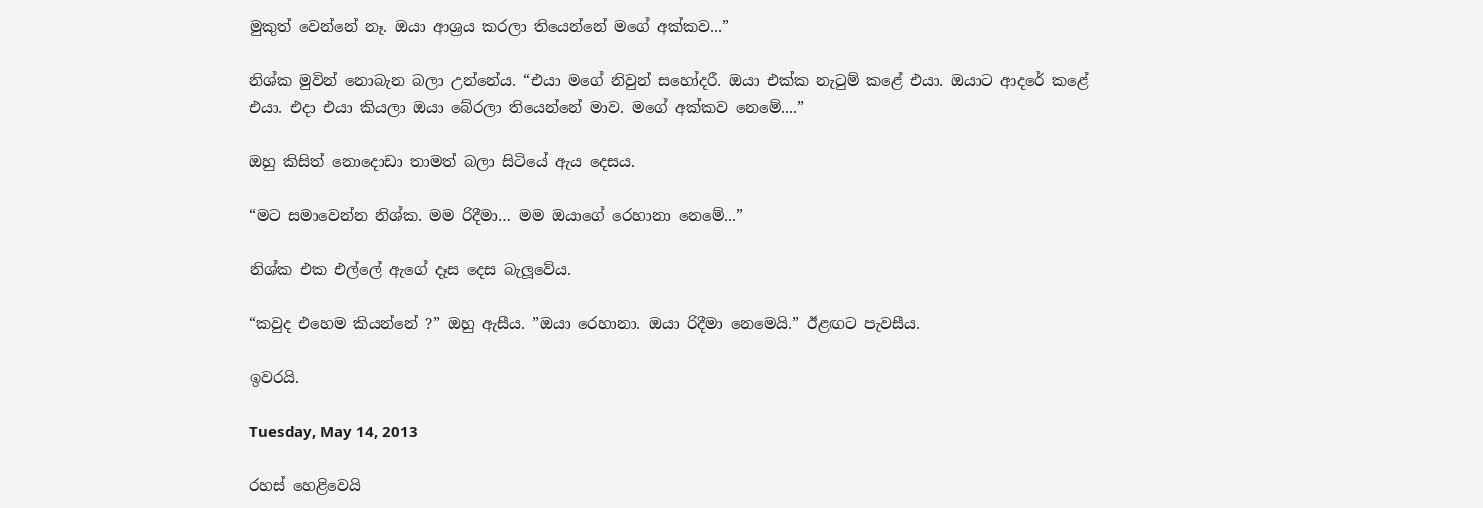මුකුත් වෙන්නේ නෑ. ඔයා ආශ්‍රය කරලා තියෙන්නේ මගේ අක්කව...”

නිශ්ක මුවින් නොබැන බලා උන්නේය. “එයා මගේ නිවුන් සහෝදරී. ඔයා එක්ක නැටුම් කළේ එයා. ඔයාට ආදරේ කළේ එයා. එදා එයා කියලා ඔයා බේරලා තියෙන්නේ මාව. මගේ අක්කව නෙමේ....”

ඔහු කිසිත් නොදොඩා තාමත් බලා සිටියේ ඇය දෙසය.

“මට සමාවෙන්න නිශ්ක. මම රිදීමා… මම ඔයාගේ රෙහානා නෙමේ...”

නිශ්ක එක එල්ලේ ඇගේ දෑස දෙස බැලූවේය.

“කවුද එහෙම කියන්නේ ?” ඔහු ඇසීය. ”ඔයා රෙහානා. ඔයා රිදීමා නෙමෙයි.” ඊළඟට පැවසීය.

ඉවරයි.

Tuesday, May 14, 2013

රහස් හෙළිවෙයි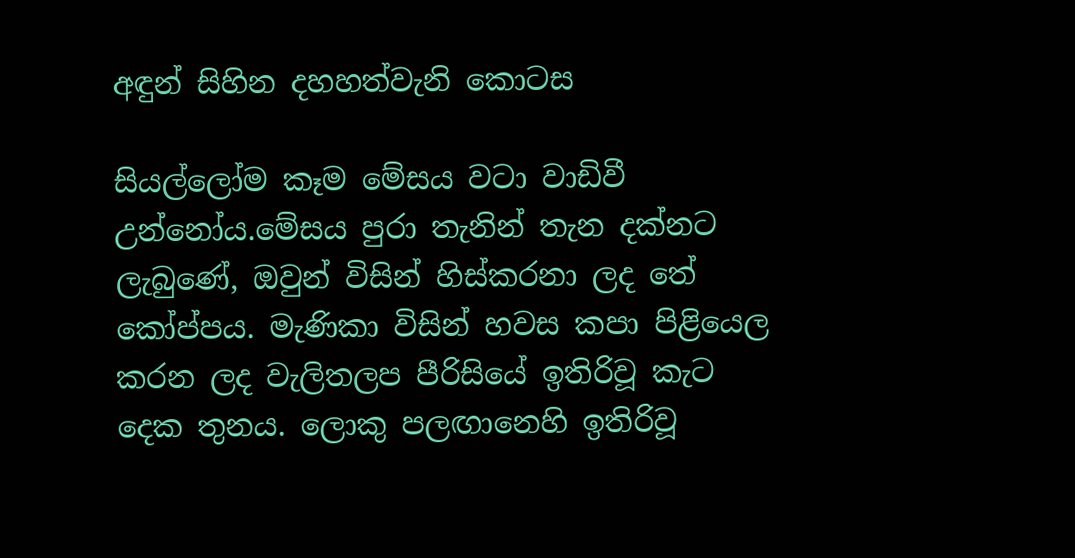අඳුන් සිහින දහහත්වැනි කොටස

සියල්ලෝම කෑම මේසය වටා වාඩිවී උන්නෝය.මේසය පුරා තැනින් තැන දක්නට ලැබුණේ, ඔවුන් විසින් හිස්කරනා ලද තේ කෝප්පය. මැණිකා විසින් හවස කපා පිළියෙල කරන ලද වැලිතලප පීරිසියේ ඉතිරිවූ කැට දෙක තුනය. ලොකු පලඟානෙහි ඉතිරිවූ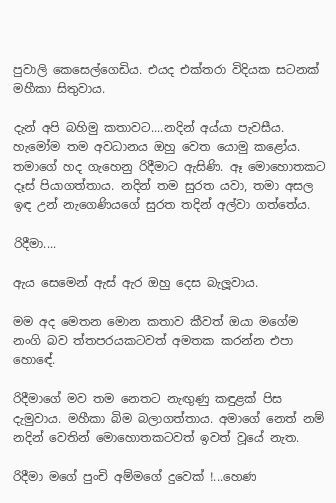පුවාලි කෙසෙල්ගෙඩිය. එයද එක්තරා විදියක සටනක් මහීකා සිතුවාය.

දැන් අපි බහිමු කතාවට....නදින් අය්යා පැවසීය. හැමෝම තම අවධානය ඔහු වෙත යොමු කළෝය. තමාගේ හද ගැහෙනු රිදීමාට ඇසිණි. ඈ මොහොතකට දෑස් පියාගත්තාය. නදින් තම සුරත යවා, තමා අසල ඉඳ උන් නැගෙණියගේ සුරත තදින් අල්වා ගත්තේය.

රිදීමා....

ඇය සෙමෙන් ඇස් ඇර ඔහු දෙස බැලූවාය.

මම අද මෙතන මොන කතාව කීවත් ඔයා මගේම නංගි බව ත්තපරයකටවත් අමතක කරන්න එපා හොඳේ.

රිදීමාගේ මව තම නෙතට නැඟුණු කඳුළක් පිස දැමුවාය. මහීකා බිම බලාගත්තාය. අමාගේ නෙත් නම් නදින් වෙතින් මොහොතකටවත් ඉවත් වූයේ නැත.

රිදීමා මගේ පුංචි අම්මගේ දුවෙක් !...හෙණ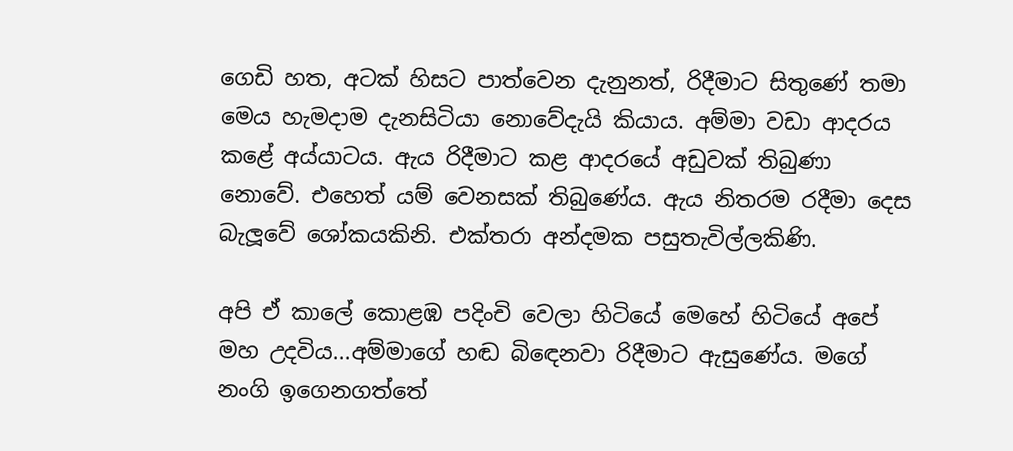ගෙඩි හත, අටක් හිසට පාත්වෙන දැනුනත්, රිදීමාට සිතුණේ තමා මෙය හැමදාම දැනසිටියා නොවේදැයි කියාය. අම්මා වඩා ආදරය කළේ අය්යාටය. ඇය රිදීමාට කළ ආදරයේ අඩුවක් තිබුණා නොවේ. එහෙත් යම් වෙනසක් තිබුණේය. ඇය නිතරම රදීමා දෙස බැලූවේ ශෝකයකිනි. එක්තරා අන්දමක පසුතැවිල්ලකිණි.

අපි ඒ කාලේ කොළඹ පදිංචි වෙලා හිටියේ මෙහේ හිටියේ අපේ මහ උදවිය...අම්මාගේ හඬ බිඳෙනවා රිදීමාට ඇසුණේය. මගේ නංගි ඉගෙනගත්තේ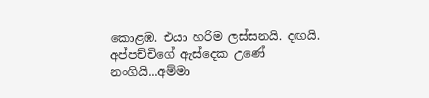කොළඹ. එයා හරිම ලස්සනයි. දඟයි. අප්පච්චිගේ ඇස්දෙක උණේ නංගියි...අම්මා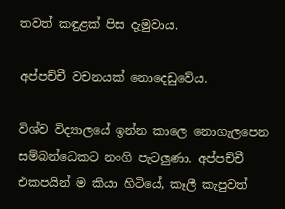තවත් කඳුළක් පිස දැමුවාය.

අප්පච්චී වචනයක් නොදෙඩුවේය.

විශ්ව විද්‍යාලයේ ඉන්න කාලෙ නොගැලපෙන සම්බන්ධෙකට නංගි පැටලුණා. අප්පච්චී එකපයින් ම කියා හිටියේ, කෑලී කැපුවත්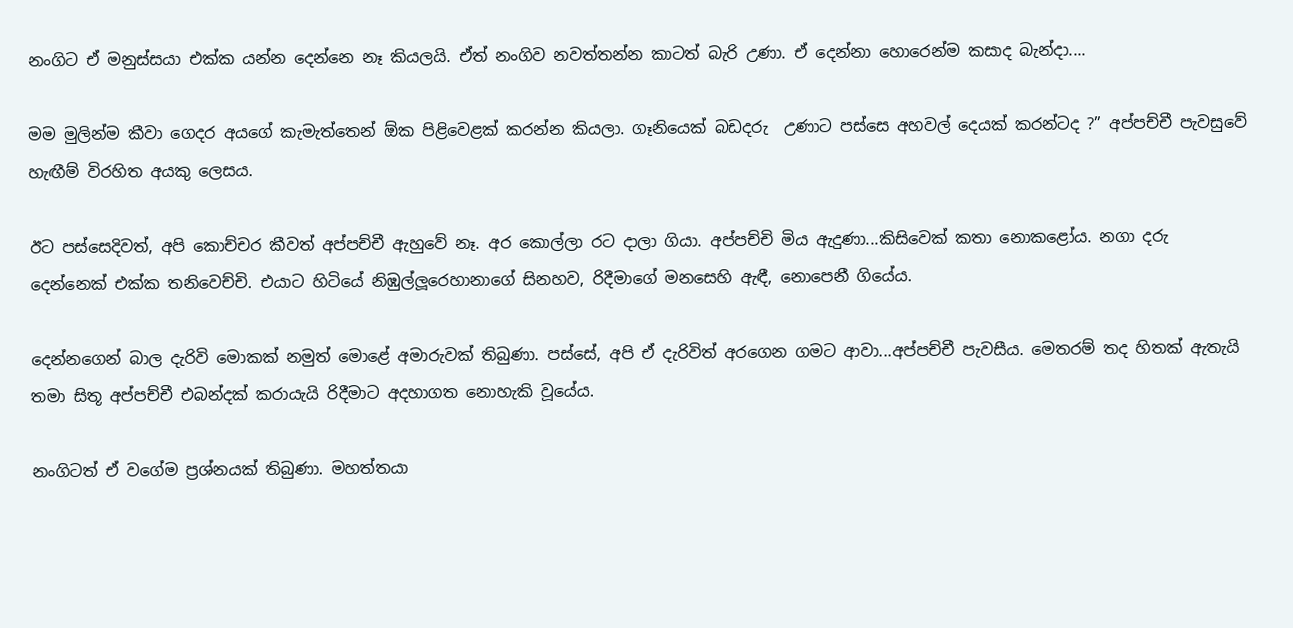නංගිට ඒ මනුස්සයා එක්ක යන්න දෙන්නෙ නෑ කියලයි. ඒත් නංගිව නවත්තන්න කාටත් බැරි උණා. ඒ දෙන්නා හොරෙන්ම කසාද බැන්දා....

මම මුලින්ම කීවා ගෙදර අයගේ කැමැත්තෙන් ඕක පිළිවෙළක් කරන්න කියලා. ගෑනියෙක් බඩදරු  උණාට පස්සෙ අහවල් දෙයක් කරන්ටද ?” අප්පච්චී පැවසුවේ හැඟීම් විරහිත අයකු ලෙසය.

ඊට පස්සෙදිවත්, අපි කොච්චර කීවත් අප්පච්චී ඇහුවේ නෑ. අර කොල්ලා රට දාලා ගියා. අප්පච්චි මිය ඇදුණා...කිසිවෙක් කතා නොකළෝය. නගා දරු දෙන්නෙක් එක්ක තනිවෙච්චි. එයාට හිටියේ නිඹුල්ලූරෙහානාගේ සිනහව, රිදීමාගේ මනසෙහි ඇඳී, නොපෙනී ගියේය.

දෙන්නගෙන් බාල දැරිවි මොකක් නමුත් මොළේ අමාරුවක් තිබුණා. පස්සේ, අපි ඒ දැරිවිත් අරගෙන ගමට ආවා...අප්පච්චී පැවසීය. මෙතරම් තද හිතක් ඇතැයි තමා සිතූ අප්පච්චී එබන්දක් කරායැයි රිදීමාට අදහාගත නොහැකි වූයේය.

නංගිටත් ඒ වගේම ප්‍රශ්නයක් තිබුණා. මහත්තයා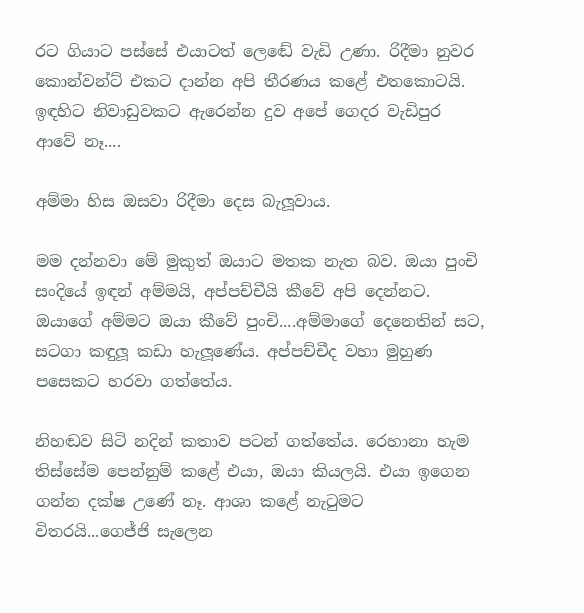රට ගියාට පස්සේ එයාටත් ලෙඬේ වැඩි උණා. රිදීමා නුවර කොන්වන්ට් එකට දාන්න අපි තීරණය කළේ එතකොටයි. ඉඳහිට නිවාඩුවකට ඇරෙන්න දුව අපේ ගෙදර වැඩිපුර ආවේ නෑ....

අම්මා හිස ඔසවා රිදීමා දෙස බැලූවාය.

මම දන්නවා මේ මුකුත් ඔයාට මතක නැත බව. ඔයා පුංචි සංදියේ ඉඳන් අම්මයි, අප්පච්චීයි කීවේ අපි දෙන්නට. ඔයාගේ අම්මට ඔයා කීවේ පුංචි....අම්මාගේ දෙනෙතින් සට, සටගා කඳුලූ කඩා හැලූණේය. අප්පච්චීද වහා මුහුණ පසෙකට හරවා ගත්තේය.

නිහඬව සිටි නදින් කතාව පටන් ගත්තේය. රෙහානා හැම තිස්සේම පෙන්නුම් කළේ එයා, ඔයා කියලයි. එයා ඉගෙන ගන්න දක්ෂ උණේ නෑ. ආශා කළේ නැටුමට විතරයි...ගෙජ්ජි සැලෙන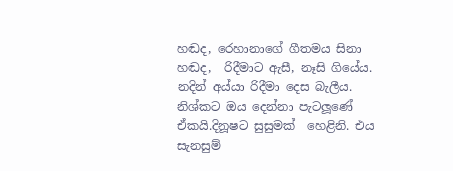හඬද, රෙහානාගේ ගීතමය සිනා හඬද,  රිදීමාට ඇසී, නෑසි ගියේය. නදින් අය්යා රිදීමා දෙස බැලීය. නිශ්කට ඔය දෙන්නා පැටලූණේ ඒකයි.දිනූෂට සුසුමක්  හෙළිනි. එය සැනසුම්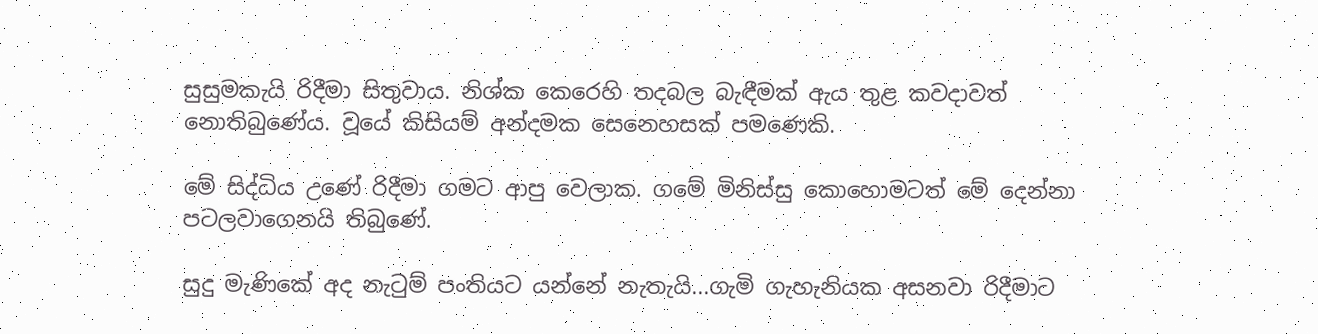සුසුමකැයි රිදීමා සිතුවාය. නිශ්ක කෙරෙහි තදබල බැඳීමක් ඇය තුළ කවදාවත් නොතිබුණේය. වූයේ කිසියම් අන්දමක සෙනෙහසක් පමණෙකි.

මේ සිද්ධිය උණේ රිදීමා ගමට ආපු වෙලාක. ගමේ මිනිස්සු කොහොමටත් මේ දෙන්නා පටලවාගෙනයි තිබුණේ.

සුදු මැණිකේ අද නැටුම් පංතියට යන්නේ නැතැයි...ගැමි ගැහැනියක අසනවා රිදීමාට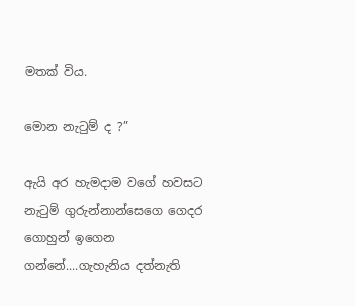මතක් විය.

මොන නැටුම් ද ?”

ඇයි අර හැමදාම වගේ හවසට නැටුම් ගුරුන්නාන්සෙගෙ ගෙදර ගොහුන් ඉගෙන ගන්නේ....ගැහැනිය දත්නැති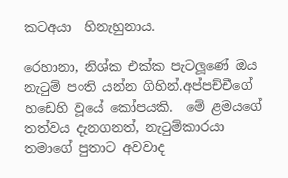කටඅයා  හිනැහුනාය.

රෙහානා, නිශ්ක එක්ක පැටලූණේ ඔය නැටුම් පංති යන්න ගිහින්.අප්පච්චීගේ හඩෙහි වූයේ කෝපයකි.  මේ ළමයගේ තත්වය දැනගනත්, නැටුම්කාරයා තමාගේ පුතාට අවවාද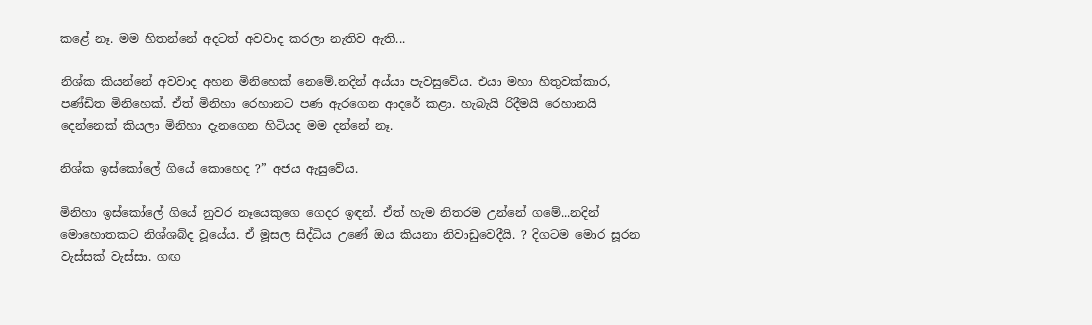කළේ නෑ. මම හිතන්නේ අදටත් අවවාද කරලා නැතිව ඇති...

නිශ්ක කියන්නේ අවවාද අහන මිනිහෙක් නෙමේ.නදින් අය්යා පැවසුවේය. එයා මහා හිතුවක්කාර, පණ්ඩිත මිනිහෙක්. ඒත් මිනිහා රෙහානට පණ ඇරගෙන ආදරේ කළා. හැබැයි රිදීමයි රෙහානයි දෙන්නෙක් කියලා මිනිහා දැනගෙන හිටියද මම දන්නේ නෑ.

නිශ්ක ඉස්කෝලේ ගියේ කොහෙද ?” අජය ඇසුවේය.

මිනිහා ඉස්කෝලේ ගියේ නුවර නෑයෙකුගෙ ගෙදර ඉඳන්. ඒත් හැම නිතරම උන්නේ ගමේ...නදින් මොහොතකට නිශ්ශබ්ද වූයේය. ඒ මූසල සිද්ධිය උණේ ඔය කියනා නිවාඩුවෙදීයි. ? දිගටම මොර සූරන වැස්සක් වැස්සා. ගඟ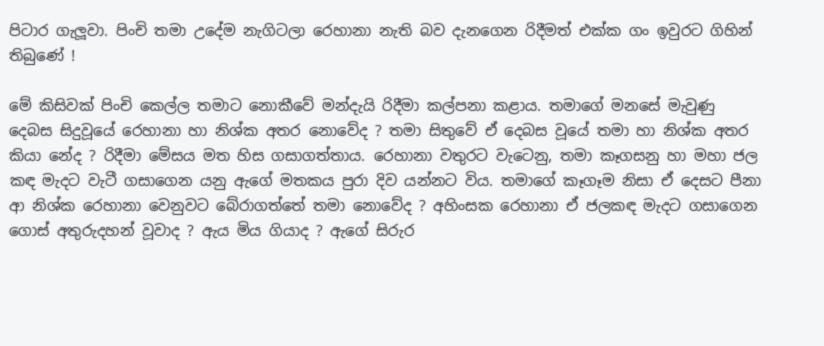පිටාර ගැලූවා. පිංචි තමා උදේම නැගිටලා රෙහානා නැති බව දැනගෙන රිදීමත් එක්ක ගං ඉවුරට ගිහින් තිබුණේ !

මේ කිසිවක් පිංචි කෙල්ල තමාට නොකීවේ මන්දැයි රිදීමා කල්පනා කළාය. තමාගේ මනසේ මැවුණු දෙබස සිදුවූයේ රෙහානා හා නිශ්ක අතර නොවේද ? තමා සිතුවේ ඒ දෙබස වූයේ තමා හා නිශ්ක අතර කියා නේද ? රිදීමා මේසය මත හිස ගසාගත්තාය. රෙහානා වතුරට වැටෙනු, තමා කෑගසනු හා මහා ජල කඳ මැදට වැටී ගසාගෙන යනු ඇගේ මතකය පුරා දිව යන්නට විය. තමාගේ කෑගෑම නිසා ඒ දෙසට පීනා ආ නිශ්ක රෙහානා වෙනුවට බේරාගත්තේ තමා නොවේද ? අහිංසක රෙහානා ඒ ජලකඳ මැදට ගසාගෙන ගොස් අතුරුදහන් වූවාද ? ඇය මිය ගියාද ? ඇගේ සිරුර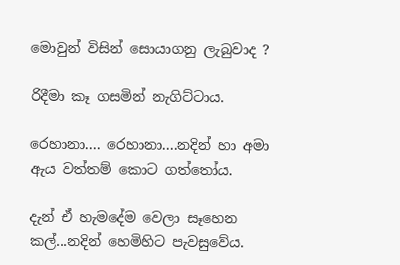මොවුන් විසින් සොයාගනු ලැබුවාද ?

රිදීමා කෑ ගසමින් නැගිට්ටාය.

රෙහානා.... රෙහානා....නදින් හා අමා ඇය වත්තම් කොට ගත්තෝය.

දැන් ඒ හැමදේම වෙලා සෑහෙන කල්...නදින් හෙමිහිට පැවසුවේය.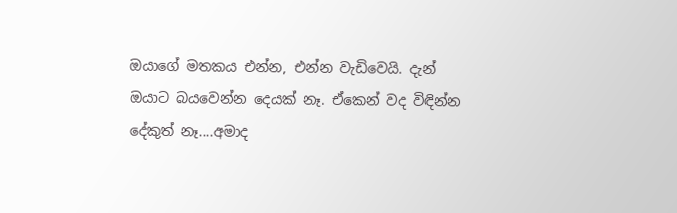ඔයාගේ මතකය එන්න, එන්න වැඩිවෙයි. දැන් ඔයාට බයවෙන්න දෙයක් නෑ. ඒකෙන් වද විඳින්න දේකුත් නෑ....අමාද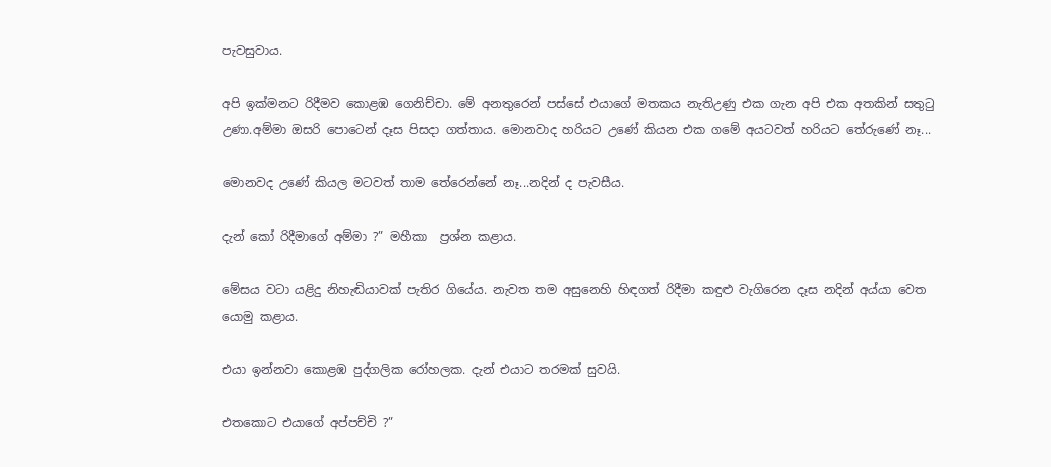පැවසුවාය.

අපි ඉක්මනට රිදීමව කොළඹ ගෙනිච්චා. මේ අනතුරෙන් පස්සේ එයාගේ මතකය නැතිඋණු එක ගැන අපි එක අතකින් සතුටු උණා.අම්මා ඔසරි පොටෙන් දෑස පිසදා ගත්තාය. මොනවාද හරියට උණේ කියන එක ගමේ අයටවත් හරියට තේරුණේ නෑ...

මොනවද උණේ කියල මටවත් තාම තේරෙන්නේ නෑ...නදින් ද පැවසීය.

දැන් කෝ රිදීමාගේ අම්මා ?” මහීකා  ප්‍රශ්න කළාය.

මේසය වටා යළිදු නිහැඬියාවක් පැතිර ගියේය. නැවත තම අසුනෙහි හිඳගත් රිදීමා කඳුළු වැගිරෙන දෑස නදින් අය්යා වෙත යොමු කළාය.

එයා ඉන්නවා කොළඹ පුද්ගලික රෝහලක. දැන් එයාට තරමක් සුවයි.

එතකොට එයාගේ අප්පච්චි ?”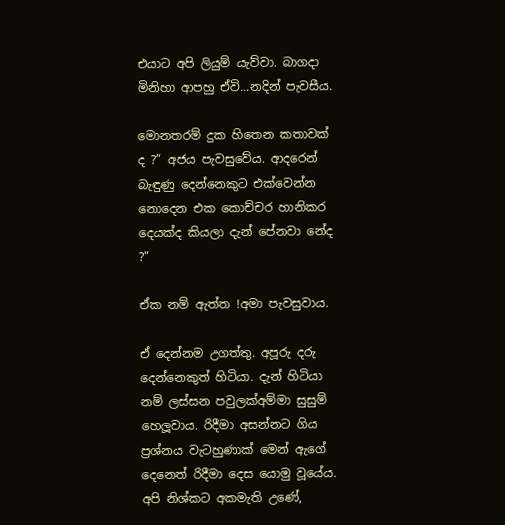එයාට අපි ලියුම් යැව්වා. බාගදා  මිනිහා ආපහු ඒවි...නදින් පැවසීය.

මොනතරම් දුක හිතෙන කතාවක් ද ?” අජය පැවසුවේය. ආදරෙන් බැඳුණු දෙන්නෙකුට එක්වෙන්න නොදෙන එක කොච්චර හානිකර දෙයක්ද කියලා දැන් පේනවා නේද ?”

ඒක නම් ඇත්ත !අමා පැවසුවාය.

ඒ දෙන්නම උගත්තු. අපූරු දරු දෙන්නෙකුත් හිටියා. දැන් හිටියා නම් ලස්සන පවුලක්අම්මා සුසුම් හෙලූවාය. රිදීමා අසන්නට ගිය  ප්‍රශ්නය වැටහුණාක් මෙන් ඇගේ දෙනෙත් රිදීමා දෙස යොමු වූයේය. අපි නිශ්කට අකමැති උණේ,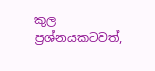කුල  ප්‍රශ්නයකටවත්,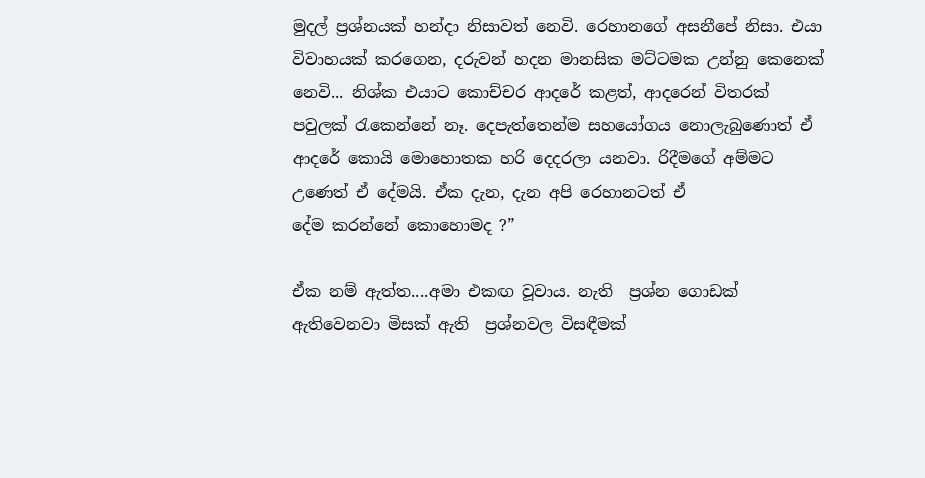මුදල් ප්‍රශ්නයක් හන්දා නිසාවත් නෙවි. රෙහානගේ අසනීපේ නිසා. එයා විවාහයක් කරගෙන, දරුවන් හදන මානසික මට්ටමක උන්නු කෙනෙක් නෙවි... නිශ්ක එයාට කොච්චර ආදරේ කළත්, ආදරෙන් විතරක් පවුලක් රැකෙන්නේ නෑ. දෙපැත්තෙන්ම සහයෝගය නොලැබුණොත් ඒ ආදරේ කොයි මොහොතක හරි දෙදරලා යනවා. රිදීමගේ අම්මට උණෙත් ඒ දේමයි. ඒක දැන, දැන අපි රෙහානටත් ඒ
දේම කරන්නේ කොහොමද ?”

ඒක නම් ඇත්ත....අමා එකඟ වූවාය. නැති  ප්‍රශ්න ගොඩක් ඇතිවෙනවා මිසක් ඇති  ප්‍රශ්නවල විසඳීමක්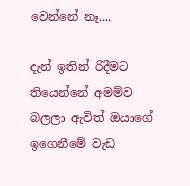වෙන්නේ නෑ....

දැන් ඉතින් රිදීමට තියෙන්නේ අමම්ව බලලා ඇවිත් ඔයාගේ ඉගෙනීමේ වැඩ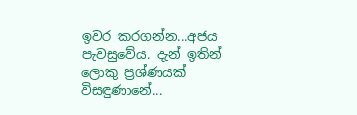ඉවර කරගන්න...අජය පැවසුවේය. දැන් ඉතින් ලොකු ප්‍රශ්ණයක් විසඳුණානේ...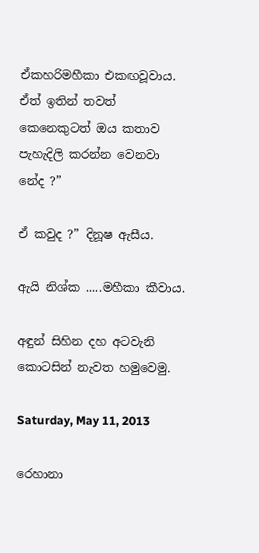ඒකහරිමහීකා එකඟවූවාය. ඒත් ඉතින් තවත් කෙනෙකුටත් ඔය කතාව පැහැදිලි කරන්න වෙනවා නේද ?”

ඒ කවුද ?” දිනූෂ ඇසීය.

ඇයි නිශ්ක .....මහීකා කීවාය.

අඳුන් සිහින දහ අටවැනි කොටසින් නැවත හමුවෙමු.

Saturday, May 11, 2013

රෙහානා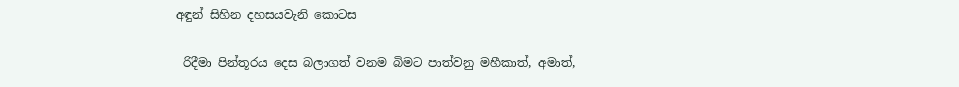අඳුන් සිහින දහසයවැනි කොටස

 රිදීමා පින්තූරය දෙස බලාගත් වනම බිමට පාත්වනු මහීකාත්, අමාත්,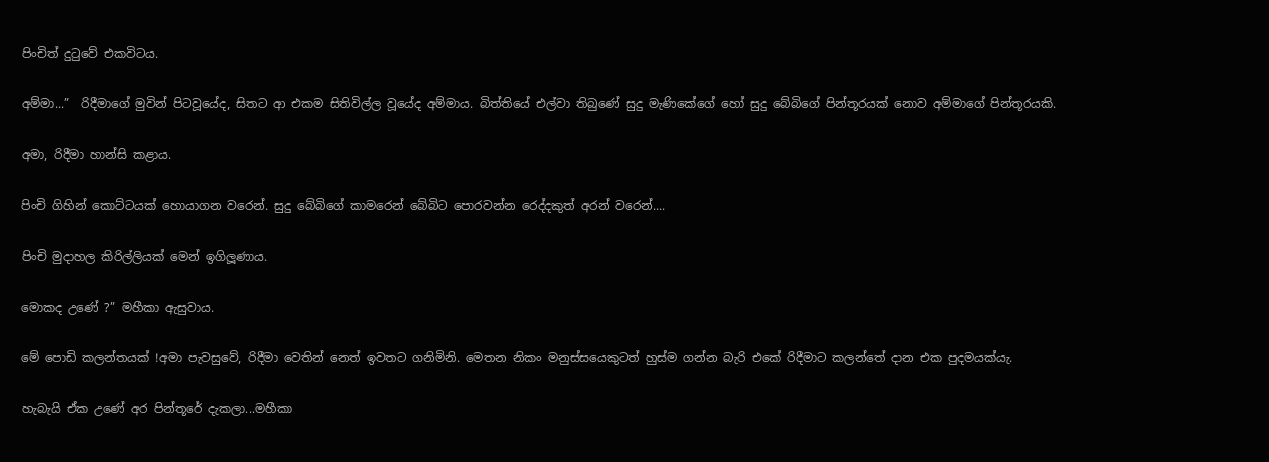පිංචිත් දුටුවේ එකවිටය.

අම්මා...”  රිදීමාගේ මුවින් පිටවූයේද, සිතට ආ එකම සිතිවිල්ල වූයේද අම්මාය. බිත්තියේ එල්වා තිබුණේ සුදු මැණිකේගේ හෝ සුදු බේබිගේ පින්තූරයක් නොව අම්මාගේ පින්තූරයකි.

අමා, රිදීමා හාන්සි කළාය.

පිංචි ගිහින් කොට්ටයක් හොයාගන වරෙන්. සුදු බේබිගේ කාමරෙන් බේබිට පොරවන්න රෙද්දකුත් අරන් වරෙන්....

පිංචි මුදාහල කිරිල්ලියක් මෙන් ඉගිලූණාය.

මොකද උණේ ?” මහීකා ඇසුවාය.

මේ පොඩි කලන්තයක් !අමා පැවසුවේ, රිදීමා වෙතින් නෙත් ඉවතට ගනිමිනි. මෙතන නිකං මනුස්සයෙකුටත් හුස්ම ගන්න බැරි එකේ රිදීමාට කලන්තේ දාන එක පුදමයක්යැ.

හැබැයි ඒක උණේ අර පින්තූරේ දැකලා...මහීකා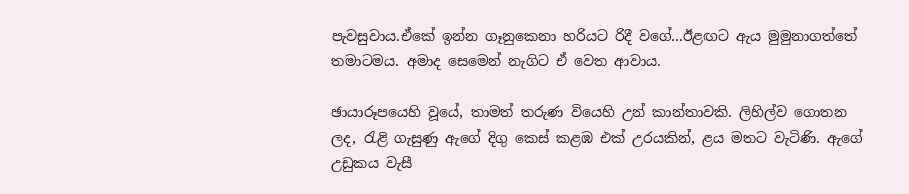පැවසුවාය.ඒකේ ඉන්න ගෑනුකෙනා හරියට රිදී වගේ...ඊළඟට ඇය මුමුනාගත්තේ තමාටමය. අමාද සෙමෙන් නැගිට ඒ වෙත ආවාය.

ඡායාරූපයෙහි වූයේ, තාමත් තරුණ වියෙහි උන් කාන්තාවකි. ලිහිල්ව ගොතන ලද, රැළි ගැසුණු ඇගේ දිගු කෙස් කළඹ එක් උරයකින්, ළය මතට වැටිණි. ඇගේ උඩුකය වැසී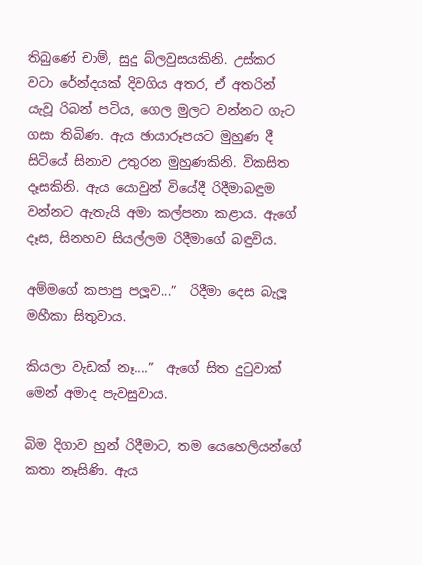තිබුණේ චාම්, සුදු බ්ලවුසයකිනි. උස්කර වටා රේන්දයක් දිවගිය අතර, ඒ අතරින් යැවූ රිබන් පටිය, ගෙල මුලට වන්නට ගැට ගසා තිබිණ. ඇය ඡායාරූපයට මුහුණ දී සිටියේ සිනාව උතුරන මුහුණකිනි. විකසිත දෑසකිනි. ඇය යොවුන් වියේදී රිදීමාබඳුම වන්නට ඇතැයි අමා කල්පනා කළාය. ඇගේ දෑස, සිනහව සියල්ලම රිදීමාගේ බඳුවිය.

අම්මගේ කපාපු පලූව...”  රිදීමා දෙස බැලූ මහීකා සිතුවාය.

කියලා වැඩක් නෑ....”  ඇගේ සිත දුටුවාක් මෙන් අමාද පැවසුවාය.

බිම දිගාව හුන් රිදීමාට, තම යෙහෙලියන්ගේ කතා නෑසිණි. ඇය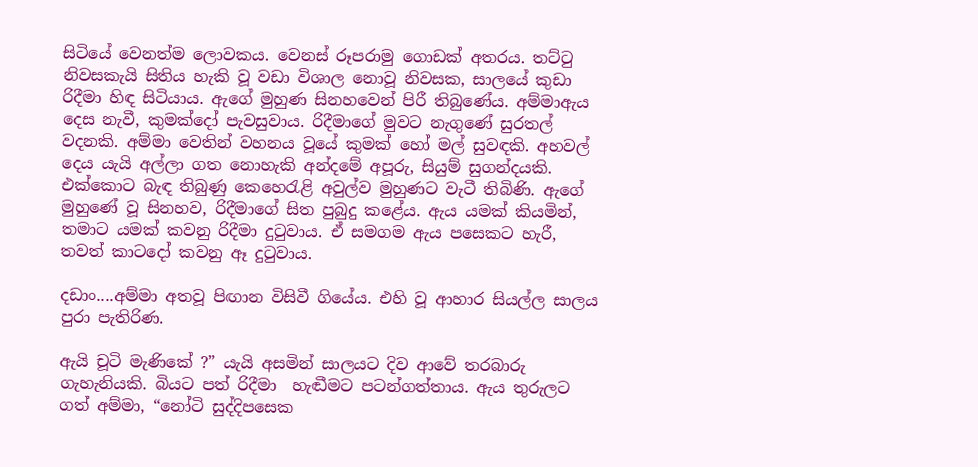සිටියේ වෙනත්ම ලොවකය. වෙනස් රූපරාමු ගොඩක් අතරය. තට්ටු නිවසකැයි සිතිය හැකි වූ වඩා විශාල නොවූ නිවසක, සාලයේ කුඩා රිදීමා හිඳ සිටියාය. ඇගේ මුහුණ සිනහවෙන් පිරී තිබුණේය. අම්මාඇය දෙස නැවී, කුමක්දෝ පැවසුවාය. රිදීමාගේ මුවට නැගුණේ සුරතල් වදනකි. අම්මා වෙතින් වහනය වූයේ කුමක් හෝ මල් සුවඳකි. අහවල් දෙය යැයි අල්ලා ගත නොහැකි අන්දමේ අපූරු, සියුම් සුගන්දයකි.  එක්කොට බැඳ තිබුණු කෙහෙරැළි අවුල්ව මුහුණට වැටී තිබිණි. ඇගේ මුහුණේ වූ සිනහව, රිදීමාගේ සිත පුබුදු කළේය. ඇය යමක් කියමින්, තමාට යමක් කවනු රිදීමා දුටුවාය. ඒ සමගම ඇය පසෙකට හැරී, තවත් කාටදෝ කවනු ඈ දුටුවාය.

දඩාං....අම්මා අතවූ පිඟාන විසිවී ගියේය. එහි වූ ආහාර සියල්ල සාලය පුරා පැතිරිණ.

ඇයි චූටි මැණිකේ ?” යැයි අසමින් සාලයට දිව ආවේ තරබාරු ගැහැනියකි. බියට පත් රිදීමා  හැඬීමට පටන්ගත්තාය. ඇය තුරුලට ගත් අම්මා, “නෝටි සුද්දිපසෙක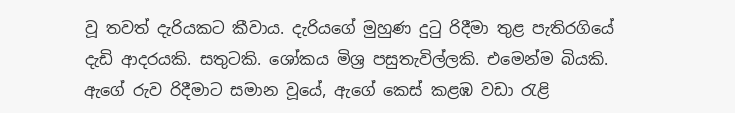වූ තවත් දැරියකට කීවාය. දැරියගේ මුහුණ දුටු රිදීමා තුළ පැතිරගියේ දැඩි ආදරයකි. සතුටකි. ශෝකය මිශ්‍ර පසුතැවිල්ලකි. එමෙන්ම බියකි. ඇගේ රුව රිදීමාට සමාන වූයේ, ඇගේ කෙස් කළඹ වඩා රැළි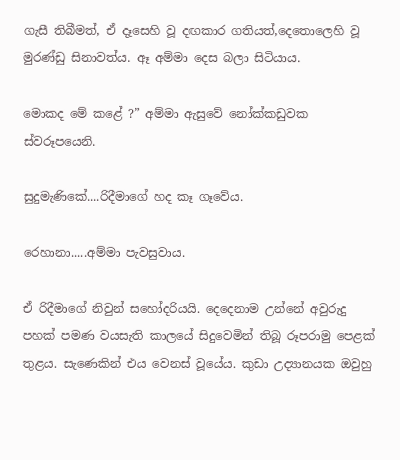ගැසී තිබීමත්, ඒ දෑසෙහි වූ දඟකාර ගතියත්,දෙතොලෙහි වූ මුරණ්ඩු සිනාවත්ය. ඈ අම්මා දෙස බලා සිටියාය.

මොකද මේ කළේ ?” අම්මා ඇසුවේ නෝක්කඩුවක ස්වරූපයෙනි.

සුදුමැණිකේ....රිදීමාගේ හද කෑ ගෑවේය.

රෙහානා.....අම්මා පැවසුවාය.

ඒ රිදීමාගේ නිවුන් සහෝදරියයි. දෙදෙනාම උන්නේ අවුරුදු පහක් පමණ වයසැති කාලයේ සිදුවෙමින් තිබූ රූපරාමු පෙළක් තුළය. සැණෙකින් එය වෙනස් වූයේය. කුඩා උද්‍යානයක ඔවුහු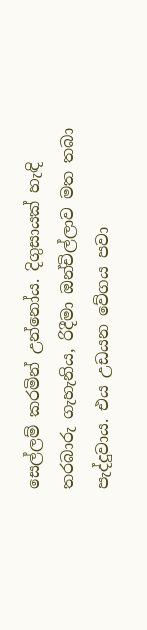සෙල්ලම් කරමින් උන්නෝය. දිගුසායක් හැඳි තරබාරු ගැහැනිය, රිදීමා ඔන්චිල්ලාව මත තබා පැද්දුවාය. එය උඩයන වේගය පවා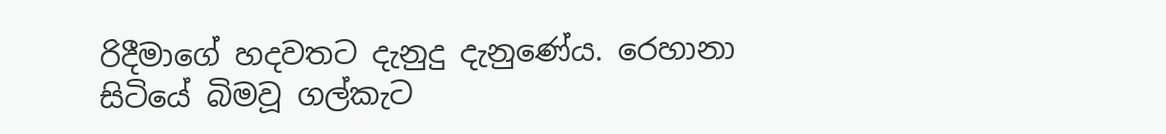රිදීමාගේ හදවතට දැනුදු දැනුණේය. රෙහානා සිටියේ බිමවූ ගල්කැට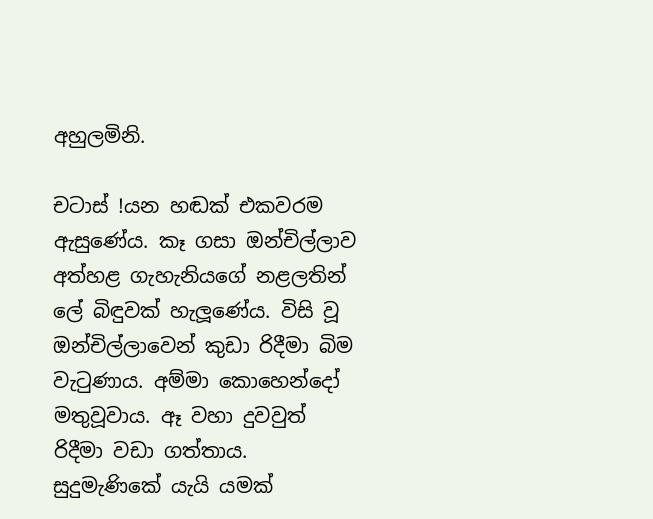අහුලමිනි.

චටාස් !යන හඬක් එකවරම ඇසුණේය. කෑ ගසා ඔන්චිල්ලාව අත්හළ ගැහැනියගේ නළලතින්  ලේ බිඳුවක් හැලූණේය. විසි වූ ඔන්චිල්ලාවෙන් කුඩා රිදීමා බිම වැටුණාය. අම්මා කොහෙන්දෝ මතුවූවාය. ඈ වහා දුවවුත් රිදීමා වඩා ගත්තාය. සුදුමැණිකේ යැයි යමක්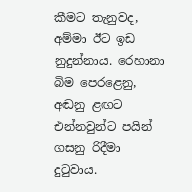කීමට තැනුවද, අම්මා ඊට ඉඩ නුදුන්නාය. රෙහානා බිම පෙරළෙනු, අඬනු ළඟට එන්නවුන්ට පයින් ගසනු රිදීමා  දුටුවාය.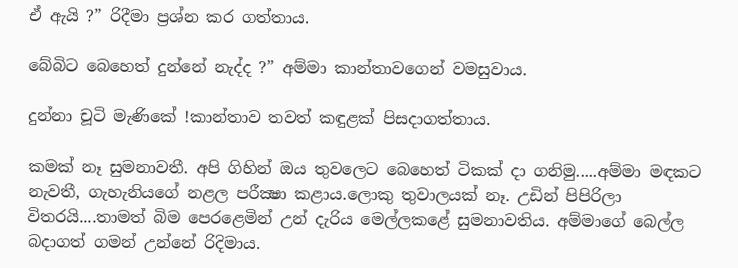ඒ ඇයි ?” රිදීමා ප්‍රශ්න කර ගත්තාය.

බේබිට බෙහෙත් දුන්නේ නැද්ද ?” අම්මා කාන්තාවගෙන් වමසුවාය.

දුන්නා චූටි මැණිකේ !කාන්තාව තවත් කඳුළක් පිසදාගත්තාය.

කමක් නෑ සුමනාවතී. අපි ගිහින් ඔය තුවලෙට බෙහෙත් ටිකක් දා ගනිමු.....අම්මා මඳකට නැවතී, ගැහැනියගේ නළල පරීක්‍ෂා කළාය.ලොකු තුවාලයක් නෑ. උඩින් පිපිරිලා විතරයි....තාමත් බිම පෙරළෙමින් උන් දැරිය මෙල්ලකළේ සුමනාවතිය. අම්මාගේ බෙල්ල බදාගත් ගමන් උන්නේ රිදිමාය.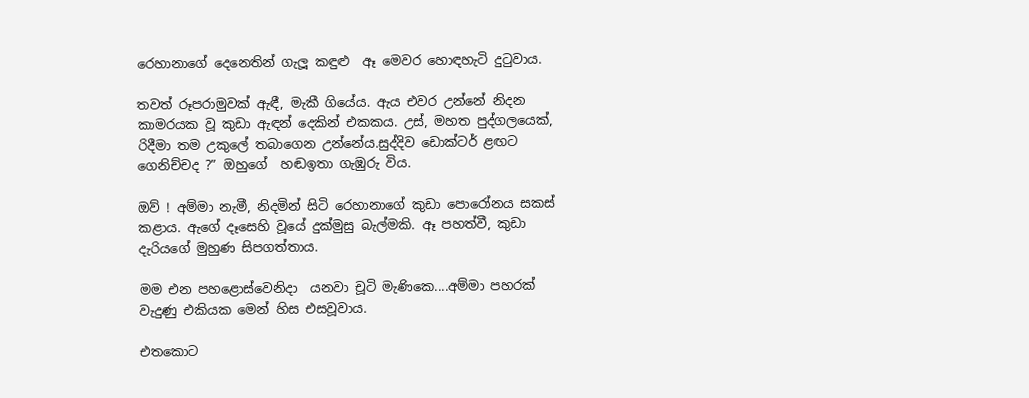රෙහානාගේ දෙනෙතින් ගැලූ කඳුළු  ඈ මෙවර හොඳහැටි දුටුවාය.

තවත් රූපරාමුවක් ඇඳී, මැකී ගියේය. ඇය එවර උන්නේ නිදන කාමරයක වූ කුඩා ඇඳන් දෙකින් එකකය. උස්, මහත පුද්ගලයෙක්, රිදීමා තම උකුලේ තබාගෙන උන්නේය.සුද්දිව ඩොක්ටර් ළඟට ගෙනිච්චද ?” ඔහුගේ  හඬඉතා ගැඹුරු විය.

ඔව් ! අම්මා නැමී, නිදමින් සිටි රෙහානාගේ කුඩා පොරෝනය සකස් කළාය. ඇගේ දෑසෙහි වූයේ දුක්මුසු බැල්මකි. ඈ පහත්වී, කුඩා දැරියගේ මුහුණ සිපගත්තාය.

මම එන පහළොස්වෙනිදා  යනවා චූටි මැණිකෙ....අම්මා පහරක් වැදුණු එකියක මෙන් හිස එසවූවාය.

එතකොට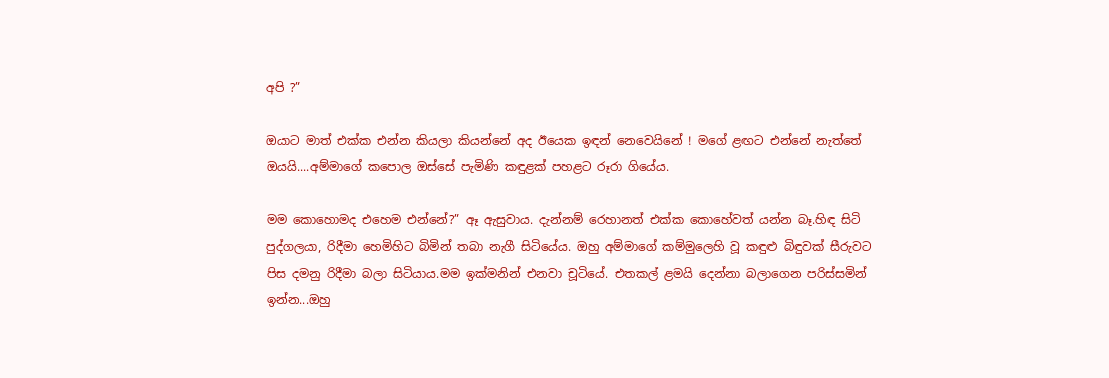අපි ?”

ඔයාට මාත් එක්ක එන්න කියලා කියන්නේ අද ඊයෙක ඉඳන් නෙවෙයිනේ ! මගේ ළඟට එන්නේ නැත්තේ ඔයයි....අම්මාගේ කපොල ඔස්සේ පැමිණි කඳුළක් පහළට රූරා ගියේය.

මම කොහොමද එහෙම එන්නේ?” ඈ ඇසුවාය. දැන්නම් රෙහානත් එක්ක කොහේවත් යන්න බෑ.හිඳ සිටි පුද්ගලයා, රිදීමා හෙමිහිට බිමින් තබා නැගී සිටියේය. ඔහු අම්මාගේ කම්මුලෙහි වූ කඳුළු බිඳුවක් සීරුවට පිස දමනු රිදීමා බලා සිටියාය.මම ඉක්මනින් එනවා චූටියේ. එතකල් ළමයි දෙන්නා බලාගෙන පරිස්සමින් ඉන්න...ඔහු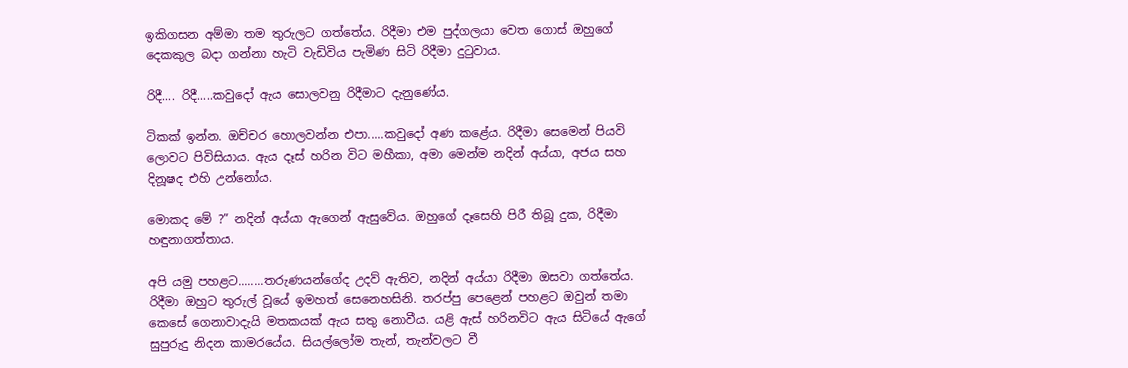ඉකිගසන අම්මා තම තුරුලට ගත්තේය. රිදීමා එම පුද්ගලයා වෙත ගොස් ඔහුගේ
දෙකකුල බදා ගන්නා හැටි වැඩිවිය පැමිණ සිටි රිදීමා දුටුවාය.

රිදී.... රිදී.....කවුදෝ ඇය සොලවනු රිදීමාට දැනුණේය.

ටිකක් ඉන්න. ඔච්චර හොලවන්න එපා.....කවුදෝ අණ කළේය. රිදීමා සෙමෙන් පියවි ලොවට පිවිසියාය. ඇය දෑස් හරින විට මහීකා, අමා මෙන්ම නදින් අය්යා, අජය සහ දිනූෂද එහි උන්නෝය.

මොකද මේ ?” නදින් අය්යා ඇගෙන් ඇසුවේය. ඔහුගේ දෑසෙහි පිරී තිබූ දුක, රිදීමා හඳුනාගත්තාය.

අපි යමු පහළට........තරුණයන්ගේද උදව් ඇතිව, නදින් අය්යා රිදීමා ඔසවා ගත්තේය. රිදීමා ඔහුට තුරුල් වූයේ ඉමහත් සෙනෙහසිනි. තරප්පු පෙළෙන් පහළට ඔවුන් තමා කෙසේ ගෙනාවාදැයි මතකයක් ඇය සතු නොවීය. යළි ඇස් හරිනවිට ඇය සිටියේ ඇගේ සුපුරුදු නිදන කාමරයේය. සියල්ලෝම තැන්, තැන්වලට වී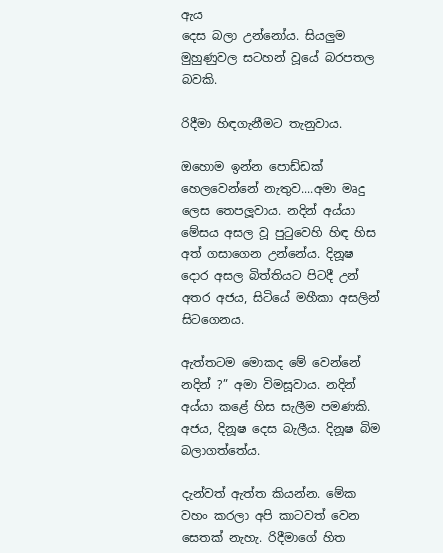ඇය
දෙස බලා උන්නෝය. සියලුම මුහුණුවල සටහන් වූයේ බරපතල බවකි.

රිදීමා හිඳගැනීමට තැනුවාය.

ඔහොම ඉන්න පොඩ්ඩක් හෙලවෙන්නේ නැතුව....අමා මෘදු ලෙස තෙපලූවාය. නදින් අය්යා මේසය අසල වූ පුටුවෙහි හිඳ හිස අත් ගසාගෙන උන්නේය. දිනූෂ දොර අසල බිත්තියට පිටදී උන් අතර අජය, සිටියේ මහීකා අසලින් සිටගෙනය.

ඇත්තටම මොකද මේ වෙන්නේ නදින් ?” අමා විමසූවාය. නදින් අය්යා කළේ හිස සැලීම පමණකි. අජය, දිනූෂ දෙස බැලීය. දිනූෂ බිම බලාගත්තේය.

දැන්වත් ඇත්ත කියන්න. මේක වහං කරලා අපි කාටවත් වෙන සෙතක් නැහැ. රිදීමාගේ හිත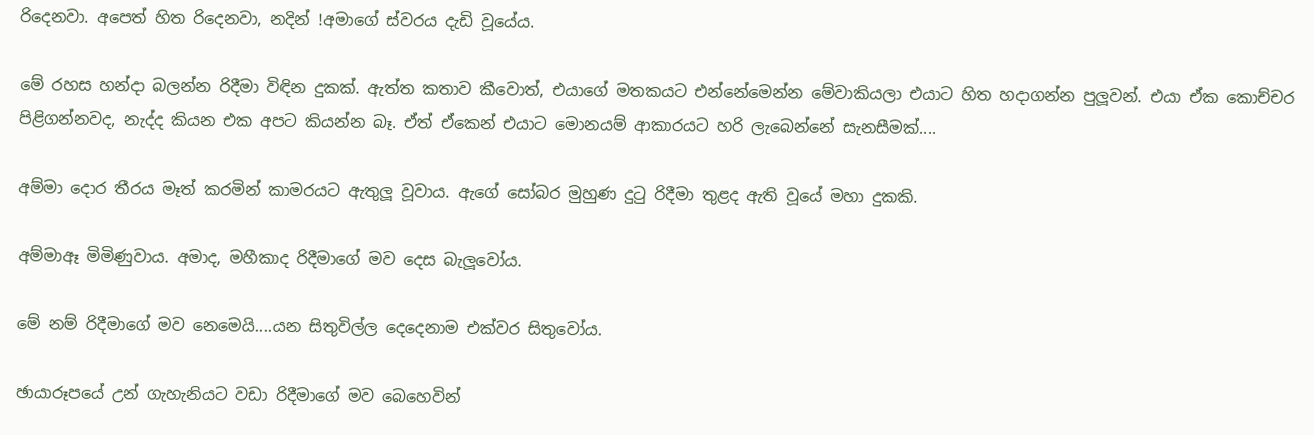රිදෙනවා. අපෙත් හිත රිදෙනවා, නදින් !අමාගේ ස්වරය දැඩි වූයේය.

මේ රහස හන්දා බලන්න රිදීමා විඳින දුකක්. ඇත්ත කතාව කීවොත්, එයාගේ මතකයට එන්නේමෙන්න මේවාකියලා එයාට හිත හදාගන්න පුලූවන්. එයා ඒක කොච්චර පිළිගන්නවද, නැද්ද කියන එක අපට කියන්න බෑ. ඒත් ඒකෙන් එයාට මොනයම් ආකාරයට හරි ලැබෙන්නේ සැනසීමක්....

අම්මා දොර තීරය මෑත් කරමින් කාමරයට ඇතුලූ වූවාය. ඇගේ සෝබර මුහුණ දුටු රිදීමා තුළද ඇති වූයේ මහා දුකකි.

අම්මාඈ මිමිණුවාය. අමාද, මහීකාද රිදීමාගේ මව දෙස බැලූවෝය.

මේ නම් රිදීමාගේ මව නෙමෙයි....යන සිතුවිල්ල දෙදෙනාම එක්වර සිතුවෝය.

ඡායාරූපයේ උන් ගැහැනියට වඩා රිදීමාගේ මව බෙහෙවින්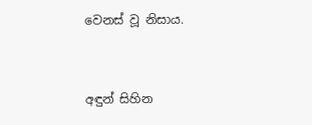වෙනස් වූ නිසාය.


අඳුන් සිහින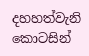දහහත්වැනි කොටසින්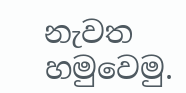නැවත හමුවෙමු.